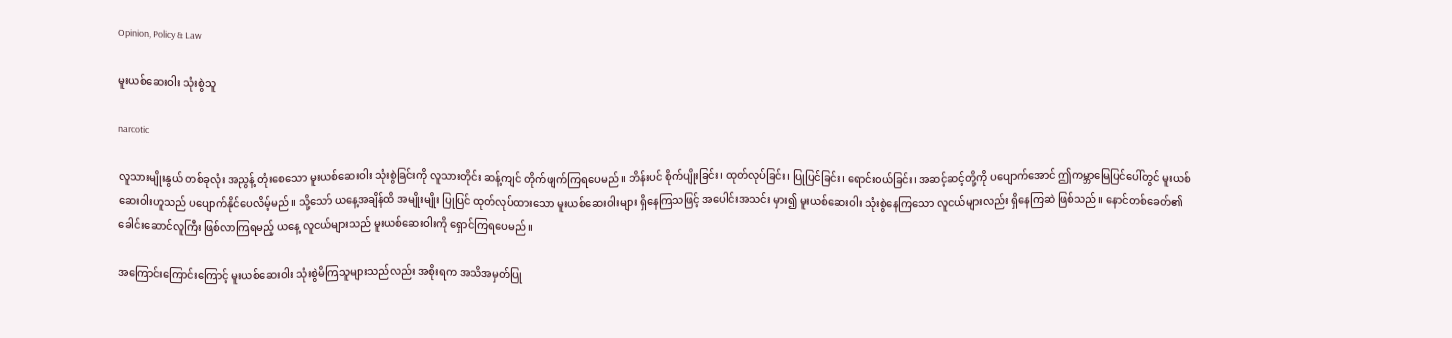Opinion, Policy & Law

မူးယစ်ဆေးဝါး သုံးစွဲသူ

narcotic

လူသားမျိုးနွယ် တစ်ခုလုံး အညွန့် တုံးစေသော မူးယစ်ဆေးဝါး သုံးစွဲခြင်းကို လူသားတိုင်း ဆန့်ကျင် တိုက်ဖျက်ကြရပေမည်။ ဘိန်းပင် စိုက်ပျိုးခြင်း၊ ထုတ်လုပ်ခြင်း၊ ပြုပြင်ခြင်း၊ ရောင်း၀ယ်ခြင်း၊ အဆင့်ဆင့်တို့ကို ပပျောက်အောင် ဤကမ္ဘာမြေပြင်ပေါ်တွင် မူးယစ်ဆေးဝါးဟူသည် ပပျောက်နိုင်ပေလိမ့်မည်။ သို့သော် ယနေ့အချိန်ထိ အမျိုးမျိုး ပြုပြင် ထုတ်လုပ်ထားသော မူးယစ်ဆေးဝါးများ ရှိနေကြသဖြင့် အပေါင်းအသင်း မှား၍ မူးယစ်ဆေးဝါး သုံးစွဲနေကြသော လူငယ်များလည်း ရှိနေကြဆဲ ဖြစ်သည်။ နောင်တစ်ခေတ်၏ ခေါင်းဆောင်လူကြီး ဖြစ်လာကြရမည့် ယနေ့ လူငယ်များသည် မူးယစ်ဆေးဝါးကို ရှောင်ကြရပေမည်။

အကြောင်းကြောင်းကြောင့် မူးယစ်ဆေးဝါး သုံးစွဲမိကြသူများသည်လည်း အစိုးရက အသိအမှတ်ပြု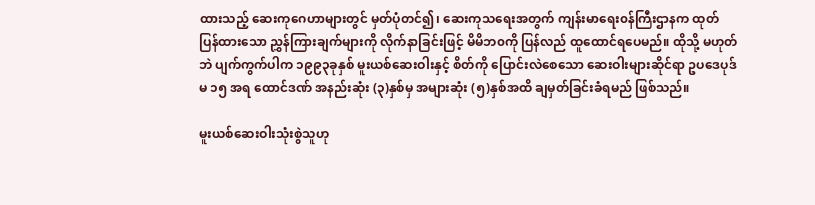ထားသည့် ဆေးကုဂေဟာများတွင် မှတ်ပုံတင်၍၊ ဆေးကုသရေးအတွက် ကျန်းမာရေး၀န်ကြီးဌာနက ထုတ်ပြန်ထားသော ညွှန်ကြားချက်များကို လိုက်နာခြင်းဖြင့် မိမိဘ၀ကို ပြန်လည် ထူထောင်ရပေမည်။ ထိုသို့ မဟုတ်ဘဲ ပျက်ကွက်ပါက ၁၉၉၃ခုနှစ် မူးယစ်ဆေးဝါးနှင့် စိတ်ကို ပြောင်းလဲစေသော ဆေးဝါးများဆိုင်ရာ ဥပဒေပုဒ်မ ၁၅ အရ ထောင်ဒဏ် အနည်းဆုံး (၃)နှစ်မှ အများဆုံး (၅)နှစ်အထိ ချမှတ်ခြင်းခံရမည် ဖြစ်သည်။

မူးယစ်ဆေးဝါးသုံးစွဲသူဟု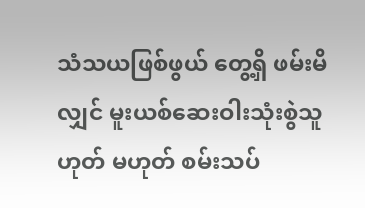သံသယဖြစ်ဖွယ် တွေ့ရှိ ဖမ်းမိလျှင် မူးယစ်ဆေးဝါးသုံးစွဲသူ ဟုတ် မဟုတ် စမ်းသပ်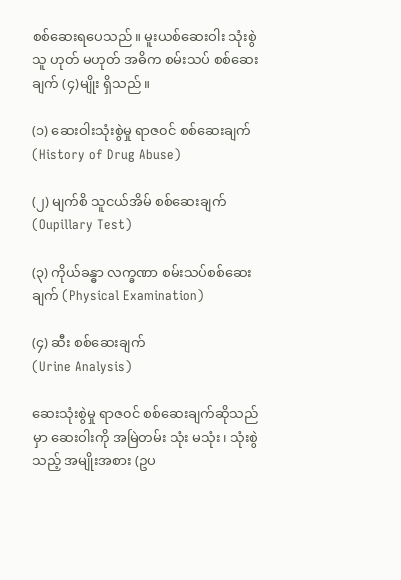စစ်ဆေးရပေသည်။ မူးယစ်ဆေးဝါး သုံးစွဲသူ ဟုတ် မဟုတ် အဓိက စမ်းသပ် စစ်ဆေးချက် (၄)မျိုး ရှိသည်။

(၁) ဆေးဝါးသုံးစွဲမှု ရာဇ၀င် စစ်ဆေးချက်
(History of Drug Abuse)

(၂) မျက်စိ သူငယ်အိမ် စစ်ဆေးချက်
(Oupillary Test)

(၃) ကိုယ်ခန္ဓာ လက္ခဏာ စမ်းသပ်စစ်ဆေးချက် (Physical Examination)

(၄) ဆီး စစ်ဆေးချက်
(Urine Analysis)

ဆေးသုံးစွဲမှု ရာဇ၀င် စစ်ဆေးချက်ဆိုသည်မှာ ဆေးဝါးကို အမြဲတမ်း သုံး မသုံး၊ သုံးစွဲသည့် အမျိုးအစား (ဥပ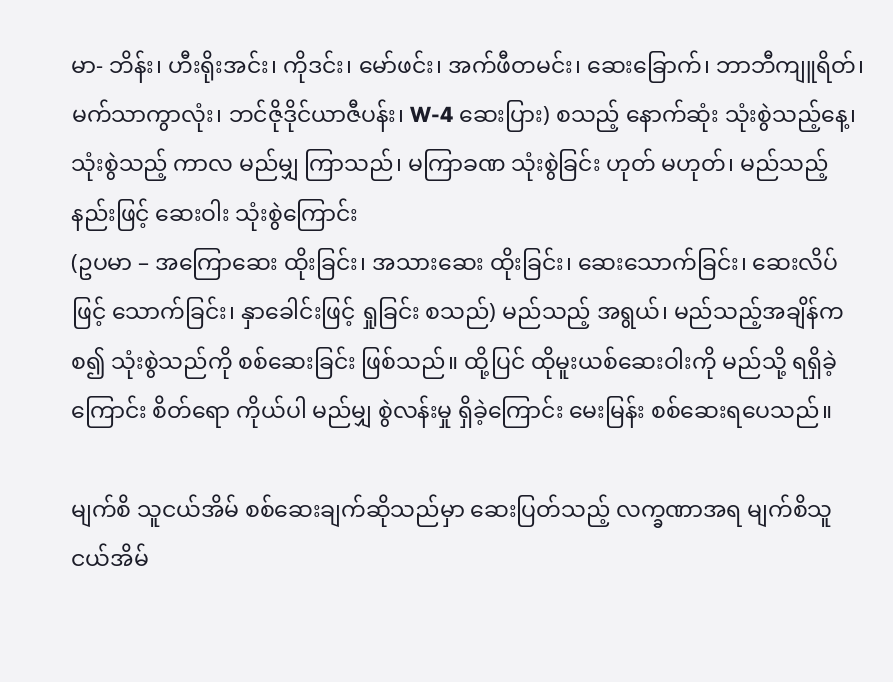မာ- ဘိန်း၊ ဟီးရိုးအင်း၊ ကိုဒင်း၊ မော်ဖင်း၊ အက်ဖီတမင်း၊ ဆေးခြောက်၊ ဘာဘီကျူရိတ်၊ မက်သာကွာလုံး၊ ဘင်ဇိုဒိုင်ယာဇီပန်း၊ W-4 ဆေးပြား) စသည့် နောက်ဆုံး သုံးစွဲသည့်နေ့၊ သုံးစွဲသည့် ကာလ မည်မျှ ကြာသည်၊ မကြာခဏ သုံးစွဲခြင်း ဟုတ် မဟုတ်၊ မည်သည့် နည်းဖြင့် ဆေးဝါး သုံးစွဲကြောင်း
(ဥပမာ – အကြောဆေး ထိုးခြင်း၊ အသားဆေး ထိုးခြင်း၊ ဆေးသောက်ခြင်း၊ ဆေးလိပ်ဖြင့် သောက်ခြင်း၊ နှာခေါင်းဖြင့် ရှုခြင်း စသည်) မည်သည့် အရွယ်၊ မည်သည့်အချိန်က စ၍ သုံးစွဲသည်ကို စစ်ဆေးခြင်း ဖြစ်သည်။ ထို့ပြင် ထိုမူးယစ်ဆေးဝါးကို မည်သို့ ရရှိခဲ့ကြောင်း စိတ်ရော ကိုယ်ပါ မည်မျှ စွဲလန်းမှု ရှိခဲ့ကြောင်း မေးမြန်း စစ်ဆေးရပေသည်။

မျက်စိ သူငယ်အိမ် စစ်ဆေးချက်ဆိုသည်မှာ ဆေးပြတ်သည့် လက္ခဏာအရ မျက်စိသူငယ်အိမ်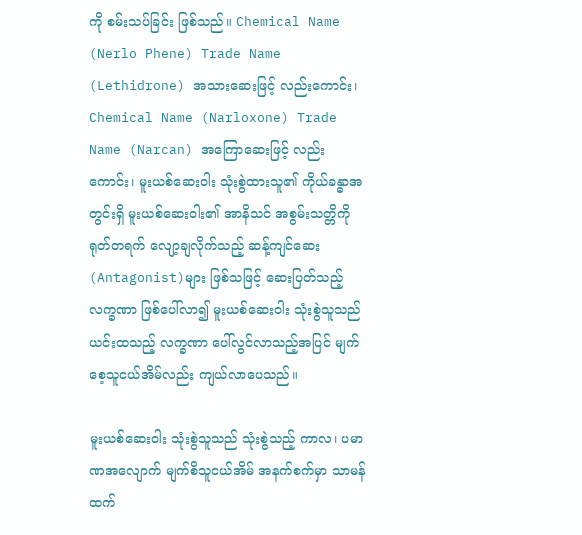ကို စမ်းသပ်ခြင်း ဖြစ်သည်။ Chemical Name (Nerlo Phene) Trade Name (Lethidrone) အသားဆေးဖြင့် လည်းကောင်း၊ Chemical Name (Narloxone) Trade Name (Narcan) အကြောဆေးဖြင့် လည်းကောင်း၊ မူးယစ်ဆေးဝါး သုံးစွဲထားသူ၏ ကိုယ်ခန္ဓာအတွင်းရှိ မူးယစ်ဆေးဝါး၏ အာနိသင် အစွမ်းသတ္တိကို ရုတ်တရက် လျော့ချလိုက်သည့် ဆန့်ကျင်ဆေး (Antagonist)များ ဖြစ်သဖြင့် ဆေးပြတ်သည့် လက္ခဏာ ဖြစ်ပေါ်လာ၍ မူးယစ်ဆေးဝါး သုံးစွဲသူသည် ယင်းထသည့် လက္ခဏာ ပေါ်လွင်လာသည့်အပြင် မျက်စေ့သူငယ်အိမ်လည်း ကျယ်လာပေသည်။

မူးယစ်ဆေးဝါး သုံးစွဲသူသည် သုံးစွဲသည့် ကာလ၊ ပမာဏအလျောက် မျက်စိသူငယ်အိမ် အနက်စက်မှာ သာမန်ထက်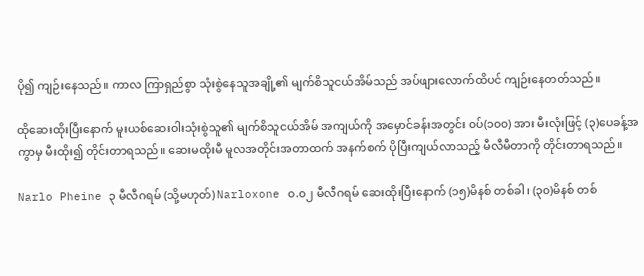ပို၍ ကျဉ်းနေသည်။ ကာလ ကြာရှည်စွာ သုံးစွဲနေသူအချို့၏ မျက်စိသူငယ်အိမ်သည် အပ်ဖျားလောက်ထိပင် ကျဉ်းနေတတ်သည်။

ထိုဆေးထိုးပြီးနောက် မူးယစ်ဆေးဝါးသုံးစွဲသူ၏ မျက်စိသူငယ်အိမ် အကျယ်ကို အမှောင်ခန်းအတွင်း ၀ပ်(၁၀၀) အား မီးလုံးဖြင့် (၃)ပေခန့်အကွာမှ မီးထိုး၍ တိုင်းတာရသည်။ ဆေးမထိုးမီ မူလအတိုင်းအတာထက် အနက်စက် ပိုပြီးကျယ်လာသည့် မီလီမီတာကို တိုင်းတာရသည်။

Narlo Pheine ၃ မီလီဂရမ် (သို့မဟုတ်) Narloxone ၀.၀၂ မီလီဂရမ် ဆေးထိုးပြီးနောက် (၁၅)မိနစ် တစ်ခါ၊ (၃၀)မိနစ် တစ်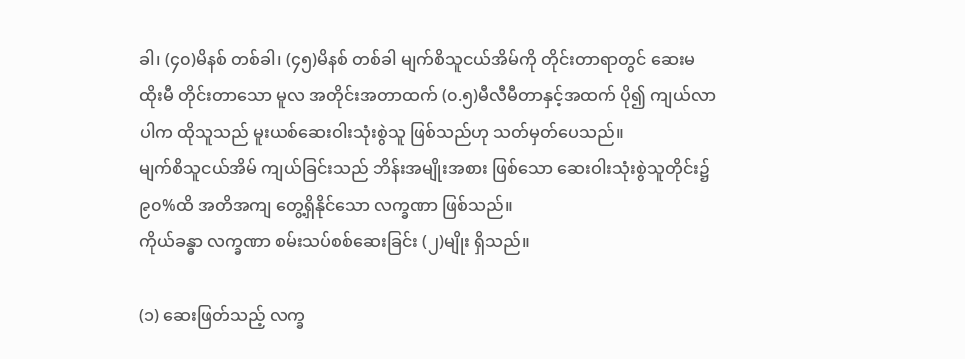ခါ၊ (၄၀)မိနစ် တစ်ခါ၊ (၄၅)မိနစ် တစ်ခါ မျက်စိသူငယ်အိမ်ကို တိုင်းတာရာတွင် ဆေးမထိုးမီ တိုင်းတာသော မူလ အတိုင်းအတာထက် (၀.၅)မီလီမီတာနှင့်အထက် ပို၍ ကျယ်လာပါက ထိုသူသည် မူးယစ်ဆေးဝါးသုံးစွဲသူ ဖြစ်သည်ဟု သတ်မှတ်ပေသည်။
မျက်စိသူငယ်အိမ် ကျယ်ခြင်းသည် ဘိန်းအမျိုးအစား ဖြစ်သော ဆေးဝါးသုံးစွဲသူတိုင်း၌ ၉၀%ထိ အတိအကျ တွေ့ရှိနိုင်သော လက္ခဏာ ဖြစ်သည်။
ကိုယ်ခန္ဓာ လက္ခဏာ စမ်းသပ်စစ်ဆေးခြင်း (၂)မျိုး ရှိသည်။

(၁) ဆေးဖြတ်သည့် လက္ခ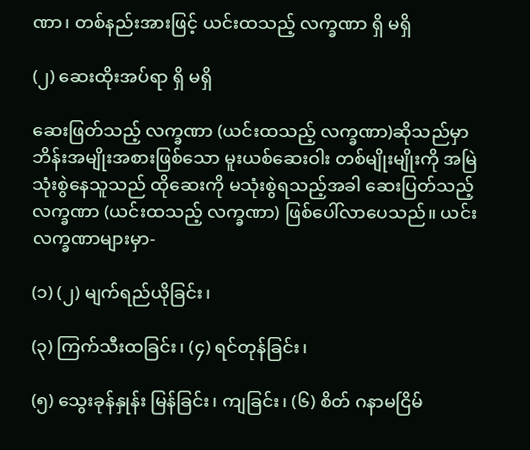ဏာ၊ တစ်နည်းအားဖြင့် ယင်းထသည့် လက္ခဏာ ရှိ မရှိ

(၂) ဆေးထိုးအပ်ရာ ရှိ မရှိ

ဆေးဖြတ်သည့် လက္ခဏာ (ယင်းထသည့် လက္ခဏာ)ဆိုသည်မှာ ဘိန်းအမျိုးအစားဖြစ်သော မူးယစ်ဆေးဝါး တစ်မျိုးမျိုးကို အမြဲ သုံးစွဲနေသူသည် ထိုဆေးကို မသုံးစွဲရသည့်အခါ ဆေးပြတ်သည့် လက္ခဏာ (ယင်းထသည့် လက္ခဏာ) ဖြစ်ပေါ်လာပေသည်။ ယင်းလက္ခဏာများမှာ-

(၁) (၂) မျက်ရည်ယိုခြင်း၊

(၃) ကြက်သီးထခြင်း၊ (၄) ရင်တုန်ခြင်း၊

(၅) သွေးခုန်နှုန်း မြန်ခြင်း၊ ကျခြင်း၊ (၆) စိတ် ဂနာမငြိမ်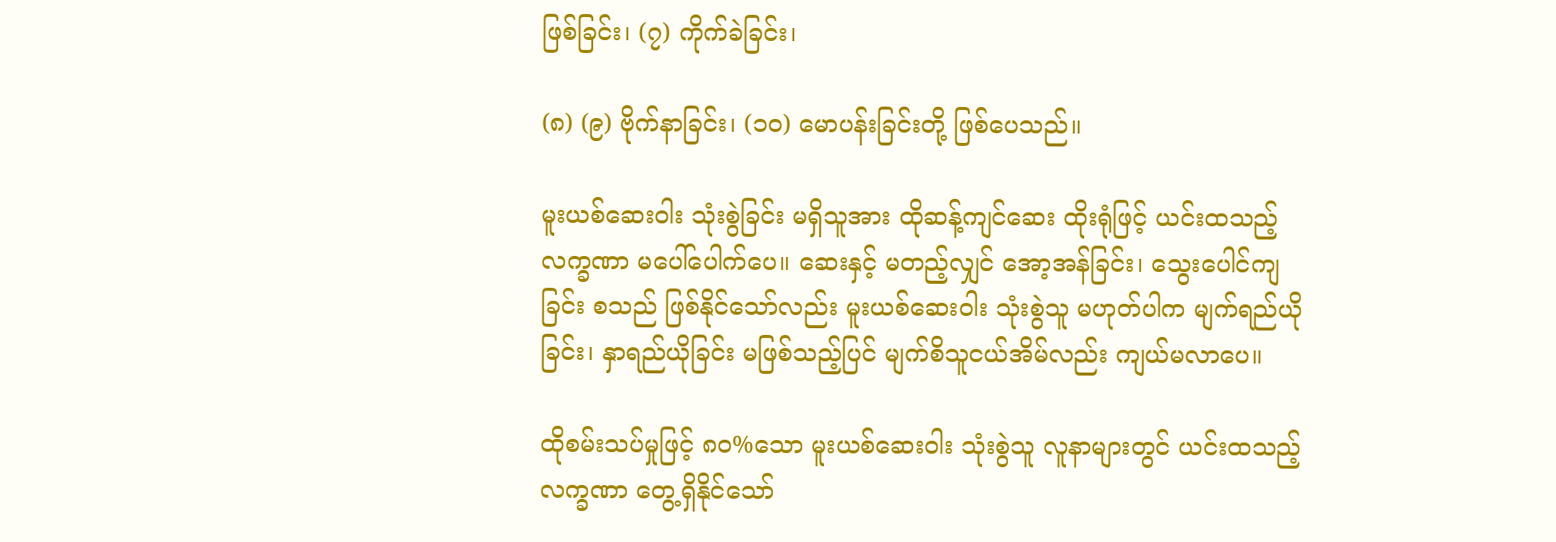ဖြစ်ခြင်း၊ (၇) ကိုက်ခဲခြင်း၊

(၈) (၉) ဗိုက်နာခြင်း၊ (၁၀) မောပန်းခြင်းတို့ ဖြစ်ပေသည်။

မူးယစ်ဆေးဝါး သုံးစွဲခြင်း မရှိသူအား ထိုဆန့်ကျင်ဆေး ထိုးရုံဖြင့် ယင်းထသည့် လက္ခဏာ မပေါ်ပေါက်ပေ။ ဆေးနှင့် မတည့်လျှင် အော့အန်ခြင်း၊ သွေးပေါင်ကျခြင်း စသည် ဖြစ်နိုင်သော်လည်း မူးယစ်ဆေးဝါး သုံးစွဲသူ မဟုတ်ပါက မျက်ရည်ယိုခြင်း၊ နှာရည်ယိုခြင်း မဖြစ်သည့်ပြင် မျက်စိသူငယ်အိမ်လည်း ကျယ်မလာပေ။

ထိုစမ်းသပ်မှုဖြင့် ၈၀%သော မူးယစ်ဆေးဝါး သုံးစွဲသူ လူနာများတွင် ယင်းထသည့် လက္ခဏာ တွေ့ရှိနိုင်သော်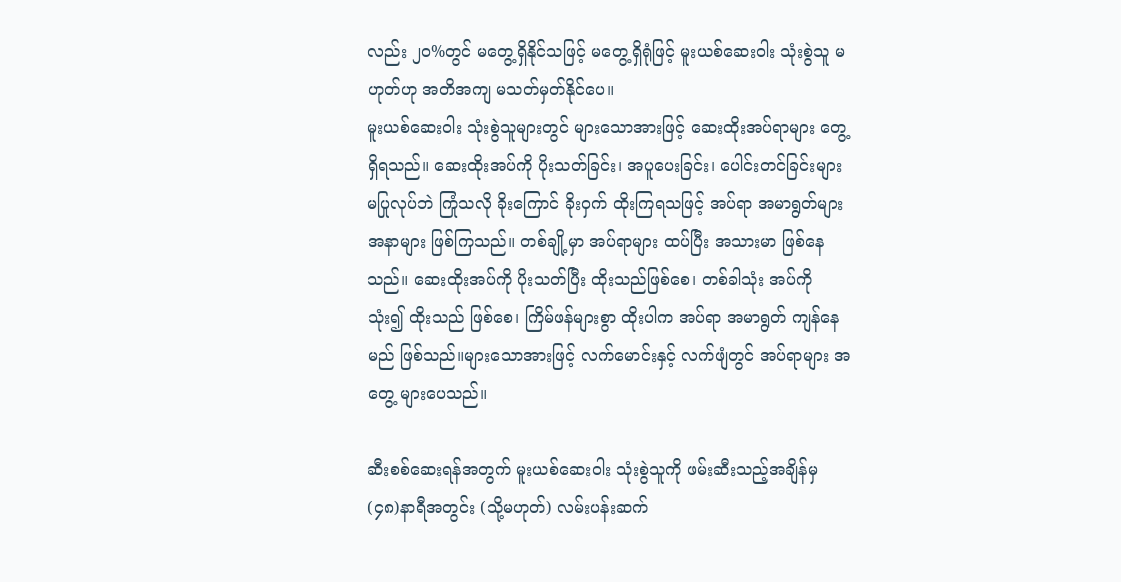လည်း ၂၀%တွင် မတွေ့ရှိနိုင်သဖြင့် မတွေ့ရှိရုံဖြင့် မူးယစ်ဆေးဝါး သုံးစွဲသူ မဟုတ်ဟု အတိအကျ မသတ်မှတ်နိုင်ပေ။
မူးယစ်ဆေးဝါး သုံးစွဲသူများတွင် များသောအားဖြင့် ဆေးထိုးအပ်ရာများ တွေ့ရှိရသည်။ ဆေးထိုးအပ်ကို ပိုးသတ်ခြင်း၊ အပူပေးခြင်း၊ ပေါင်းတင်ခြင်းများ မပြုလုပ်ဘဲ ကြုံသလို ခိုးကြောင် ခိုး၀ှက် ထိုးကြရသဖြင့် အပ်ရာ အမာရွတ်များ အနာများ ဖြစ်ကြသည်။ တစ်ချို့မှာ အပ်ရာများ ထပ်ပြီး အသားမာ ဖြစ်နေသည်။ ဆေးထိုးအပ်ကို ပိုးသတ်ပြီး ထိုးသည်ဖြစ်စေ၊ တစ်ခါသုံး အပ်ကို သုံး၍ ထိုးသည် ဖြစ်စေ၊ ကြိမ်ဖန်များစွာ ထိုးပါက အပ်ရာ အမာရွတ် ကျန်နေမည် ဖြစ်သည်။များသောအားဖြင့် လက်မောင်းနှင့် လက်ဖျံတွင် အပ်ရာများ အတွေ့ များပေသည်။

ဆီးစစ်ဆေးရန်အတွက် မူးယစ်ဆေးဝါး သုံးစွဲသူကို ဖမ်းဆီးသည့်အချိန်မှ (၄၈)နာရီအတွင်း (သို့မဟုတ်) လမ်းပန်းဆက်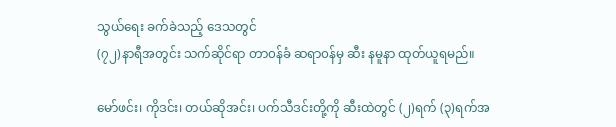သွယ်ရေး ခက်ခဲသည့် ဒေသတွင်
(၇၂)နာရီအတွင်း သက်ဆိုင်ရာ တာ၀န်ခံ ဆရာ၀န်မှ ဆီး နမူနာ ထုတ်ယူရမည်။

မော်ဖင်း၊ ကိုဒင်း၊ တယ်ဆိုအင်း၊ ပက်သီဒင်းတို့ကို ဆီးထဲတွင် (၂)ရက် (၃)ရက်အ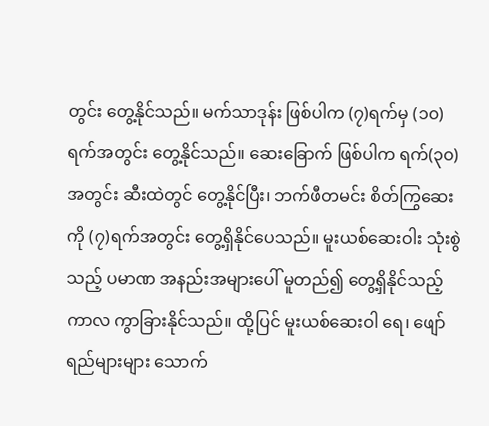တွင်း တွေ့နိုင်သည်။ မက်သာဒုန်း ဖြစ်ပါက (၇)ရက်မှ (၁၀)ရက်အတွင်း တွေ့နိုင်သည်။ ဆေးခြောက် ဖြစ်ပါက ရက်(၃၀)အတွင်း ဆီးထဲတွင် တွေ့နိုင်ပြီး၊ ဘက်ဖီတမင်း စိတ်ကြွဆေးကို (၇)ရက်အတွင်း တွေ့ရှိနိုင်ပေသည်။ မူးယစ်ဆေးဝါး သုံးစွဲသည့် ပမာဏ အနည်းအများပေါ် မူတည်၍ တွေ့ရှိနိုင်သည့် ကာလ ကွာခြားနိုင်သည်။ ထို့ပြင် မူးယစ်ဆေးဝါ ရေ၊ ဖျော်ရည်များများ သောက်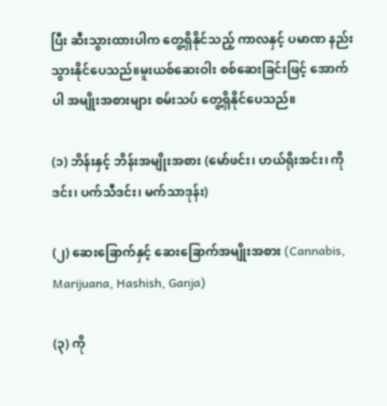ပြီး ဆီးသွားထားပါက တွေ့ရှိနိုင်သည့် ကာလနှင့် ပမာဏ နည်းသွားနိုင်ပေသည်။မူးယစ်ဆေးဝါး စစ်ဆေးခြင်းဖြင့် အောက်ပါ အမျိုးအစားများ စမ်းသပ် တွေ့ရှိနိုင်ပေသည်။

(၁) ဘိန်းနှင့် ဘိန်းအမျိုးအစား (မော်ဖင်း၊ ဟယ်ရိုးအင်း၊ ကိုဒင်း၊ ပက်သီဒင်း၊ မက်သာဒုန်း)

(၂) ဆေးခြောက်နှင့် ဆေးခြောက်အမျိုးအစား (Cannabis, Marijuana, Hashish, Ganja)

(၃) ကို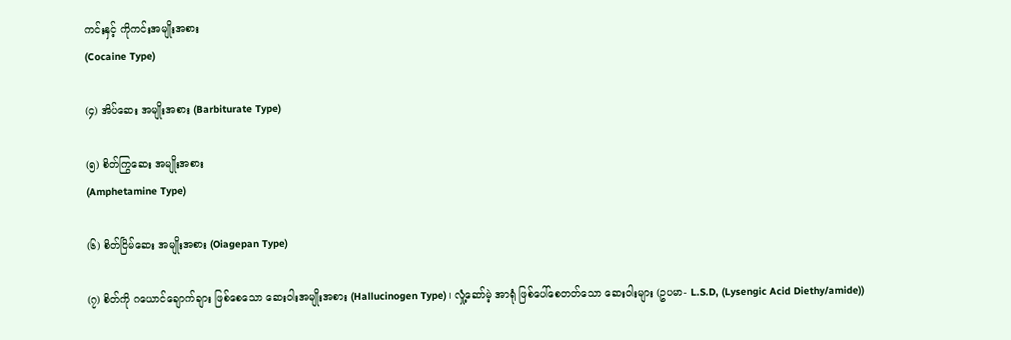ကင်းနှင့် ကိုကင်းအမျိုးအစား
(Cocaine Type)

(၄) အိပ်ဆေး အမျိုးအစား (Barbiturate Type)

(၅) စိတ်ကြွဆေး အမျိုးအစား
(Amphetamine Type)

(၆) စိတ်ငြိမ်ဆေး အမျိုးအစား (Oiagepan Type)

(၇) စိတ်ကို ဂယောင်ချောက်ချား ဖြစ်စေသော ဆေးဝါးအမျိုးအစား (Hallucinogen Type)၊ လှုံ့ဆော်မဲ့ အာရုံ ဖြစ်ပေါ်စေတတ်သော ဆေးဝါးများ (ဥပမာ- L.S.D, (Lysengic Acid Diethy/amide))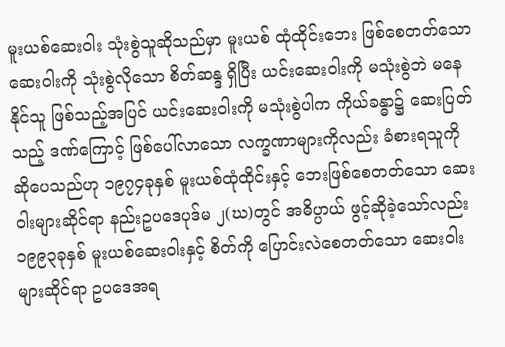မူးယစ်ဆေးဝါး သုံးစွဲသူဆိုသည်မှာ မူးယစ် ထုံထိုင်းဘေး ဖြစ်စေတတ်သော ဆေးဝါးကို သုံးစွဲလိုသော စိတ်ဆန္ဒ ရှိပြီး ယင်းဆေးဝါးကို မသုံးစွဲဘဲ မနေနိုင်သူ ဖြစ်သည့်အပြင် ယင်းဆေးဝါးကို မသုံးစွဲပါက ကိုယ်ခန္ဓာ၌ ဆေးပြတ်သည့် ဒဏ်ကြောင့် ဖြစ်ပေါ်လာသော လက္ခဏာများကိုလည်း ခံစားရသူကို ဆိုပေသည်ဟု ၁၉၇၄ခုနှစ် မူးယစ်ထုံထိုင်းနှင့် ဘေးဖြစ်စေတတ်သော ဆေးဝါးများဆိုင်ရာ နည်းဥပဒေပုဒ်မ ၂(ဃ)တွင် အဓိပ္ပာယ် ဖွင့်ဆိုခဲ့သော်လည်း ၁၉၉၃ခုနှစ် မူးယစ်ဆေးဝါးနှင့် စိတ်ကို ပြောင်းလဲစေတတ်သော ဆေးဝါးများဆိုင်ရာ ဥပဒေအရ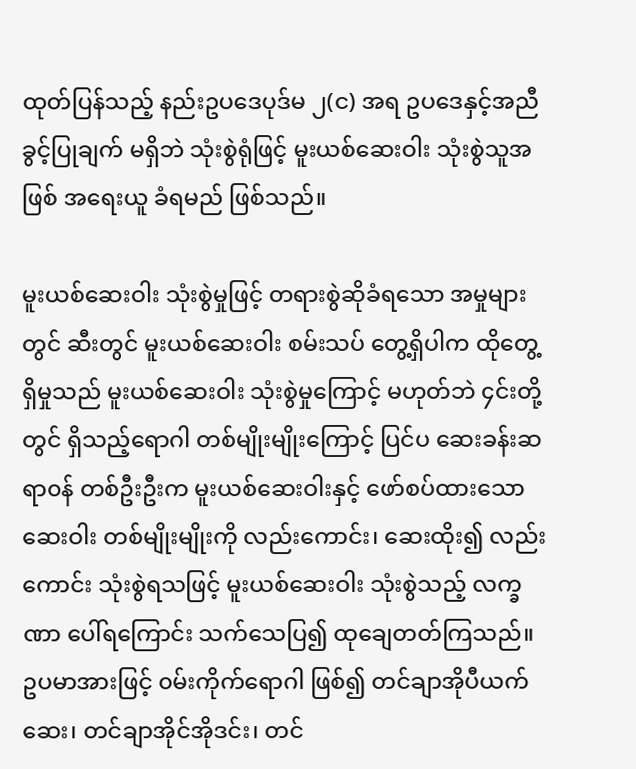ထုတ်ပြန်သည့် နည်းဥပဒေပုဒ်မ ၂(င) အရ ဥပဒေနှင့်အညီ ခွင့်ပြုချက် မရှိဘဲ သုံးစွဲရုံဖြင့် မူးယစ်ဆေးဝါး သုံးစွဲသူအဖြစ် အရေးယူ ခံရမည် ဖြစ်သည်။

မူးယစ်ဆေးဝါး သုံးစွဲမှုဖြင့် တရားစွဲဆိုခံရသော အမှုများတွင် ဆီးတွင် မူးယစ်ဆေးဝါး စမ်းသပ် တွေ့ရှိပါက ထိုတွေ့ရှိမှုသည် မူးယစ်ဆေးဝါး သုံးစွဲမှုကြောင့် မဟုတ်ဘဲ ၄င်းတို့တွင် ရှိသည့်ရောဂါ တစ်မျိုးမျိုးကြောင့် ပြင်ပ ဆေးခန်းဆရာ၀န် တစ်ဦးဦးက မူးယစ်ဆေးဝါးနှင့် ဖော်စပ်ထားသော ဆေးဝါး တစ်မျိုးမျိုးကို လည်းကောင်း၊ ဆေးထိုး၍ လည်းကောင်း သုံးစွဲရသဖြင့် မူးယစ်ဆေးဝါး သုံးစွဲသည့် လက္ခဏာ ပေါ်ရကြောင်း သက်သေပြ၍ ထုချေတတ်ကြသည်။ ဥပမာအားဖြင့် ၀မ်းကိုက်ရောဂါ ဖြစ်၍ တင်ချာအိုပီယက်ဆေး၊ တင်ချာအိုင်အိုဒင်း၊ တင်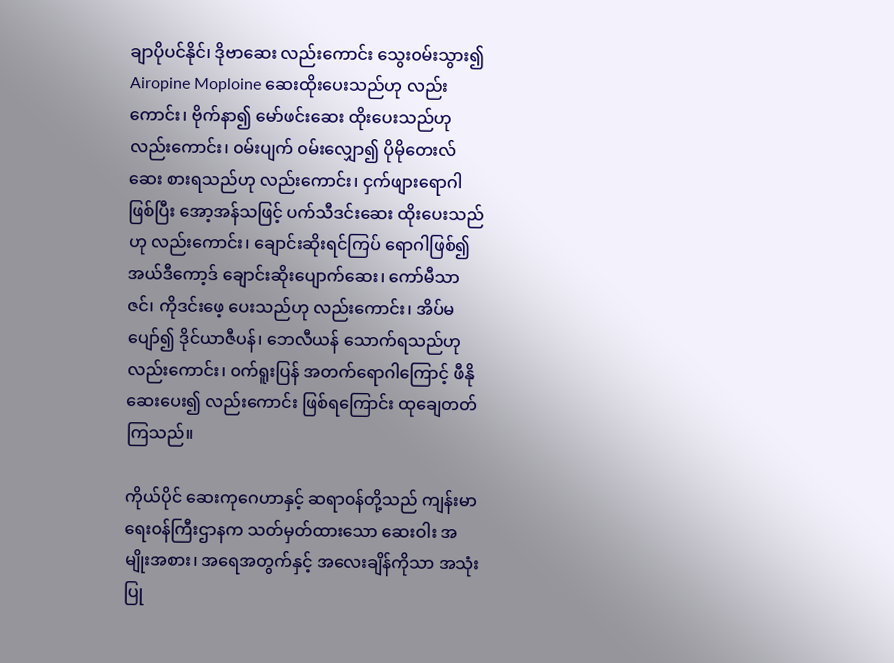ချာပိုပင်နိုင်၊ ဒိုဗာဆေး လည်းကောင်း သွေး၀မ်းသွား၍ Airopine Moploine ဆေးထိုးပေးသည်ဟု လည်းကောင်း၊ ဗိုက်နာ၍ မော်ဖင်းဆေး ထိုးပေးသည်ဟု လည်းကောင်း၊ ၀မ်းပျက် ၀မ်းလျှော၍ ပိုမိုတေးလ်ဆေး စားရသည်ဟု လည်းကောင်း၊ ငှက်ဖျားရောဂါဖြစ်ပြီး အော့အန်သဖြင့် ပက်သီဒင်းဆေး ထိုးပေးသည်ဟု လည်းကောင်း၊ ချောင်းဆိုးရင်ကြပ် ရောဂါဖြစ်၍ အယ်ဒီကော့ဒ် ချောင်းဆိုးပျောက်ဆေး၊ ကော်မီသာဇင်၊ ကိုဒင်းဖေ့ ပေးသည်ဟု လည်းကောင်း၊ အိပ်မပျော်၍ ဒိုင်ယာဇီပန်၊ ဘေလီယန် သောက်ရသည်ဟု လည်းကောင်း၊ ၀က်ရူးပြန် အတက်ရောဂါကြောင့် ဖီနိုဆေးပေး၍ လည်းကောင်း ဖြစ်ရကြောင်း ထုချေတတ်ကြသည်။

ကိုယ်ပိုင် ဆေးကုဂေဟာနှင့် ဆရာ၀န်တို့သည် ကျန်းမာရေး၀န်ကြီးဌာနက သတ်မှတ်ထားသော ဆေးဝါး အမျိုးအစား၊ အရေအတွက်နှင့် အလေးချိန်ကိုသာ အသုံးပြု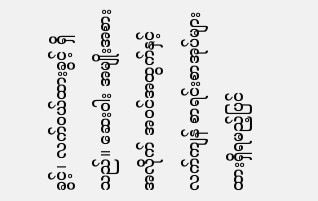ခွင့်၊ လက်၀ယ်ထားခွင့် ရှိသည်။ ဆေးဝါး အမျိုးအစားအလိုက် အ၀င်အထွက်နှင့် လက်ကျန် စာရင်းစာအုပ်များ ထားရှိရမည့်ပြင်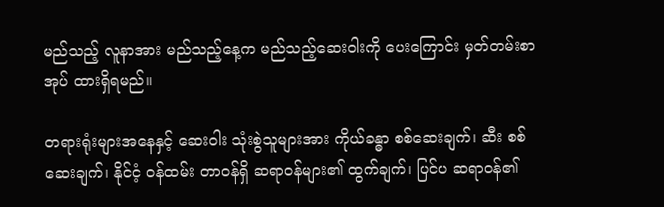မည်သည့် လူနာအား မည်သည့်နေ့က မည်သည့်ဆေးဝါးကို ပေးကြောင်း မှတ်တမ်းစာအုပ် ထားရှိရမည်။

တရားရုံးများအနေနှင့် ဆေးဝါး သုံးစွဲသူများအား ကိုယ်ခန္ဓာ စစ်ဆေးချက်၊ ဆီး စစ်ဆေးချက်၊ နိုင်ငံ့ ၀န်ထမ်း တာ၀န်ရှိ ဆရာ၀န်များ၏ ထွက်ချက်၊ ပြင်ပ ဆရာ၀န်၏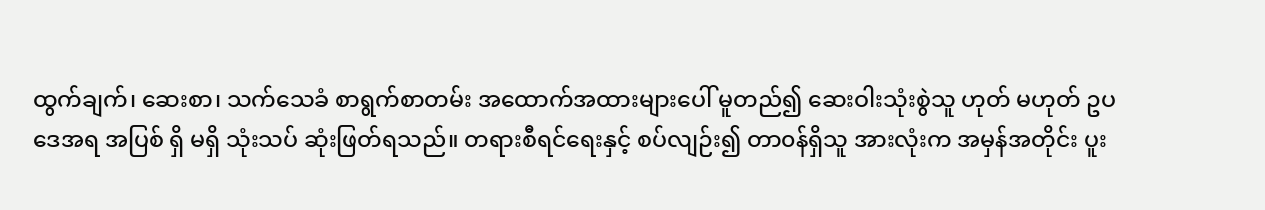ထွက်ချက်၊ ဆေးစာ၊ သက်သေခံ စာရွက်စာတမ်း အထောက်အထားများပေါ် မူတည်၍ ဆေးဝါးသုံးစွဲသူ ဟုတ် မဟုတ် ဥပဒေအရ အပြစ် ရှိ မရှိ သုံးသပ် ဆုံးဖြတ်ရသည်။ တရားစီရင်ရေးနှင့် စပ်လျဉ်း၍ တာ၀န်ရှိသူ အားလုံးက အမှန်အတိုင်း ပူး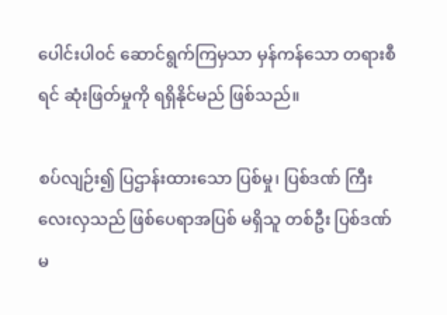ပေါင်းပါ၀င် ဆောင်ရွက်ကြမှသာ မှန်ကန်သော တရားစီရင် ဆုံးဖြတ်မှုကို ရရှိနိုင်မည် ဖြစ်သည်။

စပ်လျဉ်း၍ ပြဌာန်းထားသော ပြစ်မှု၊ ပြစ်ဒဏ် ကြီးလေးလှသည် ဖြစ်ပေရာအပြစ် မရှိသူ တစ်ဦး ပြစ်ဒဏ် မ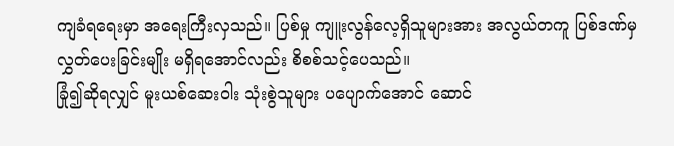ကျခံရရေးမှာ အရေးကြီးလှသည်။ ပြစ်မှု ကျူးလွန်လေ့ရှိသူများအား အလွယ်တကူ ပြစ်ဒဏ်မှ လွှတ်ပေးခြင်းမျိုး မရှိရအောင်လည်း စိစစ်သင့်ပေသည်။
ခြုံ၍ဆိုရလျှင် မူးယစ်ဆေးဝါး သုံးစွဲသူများ ပပျောက်အောင် ဆောင်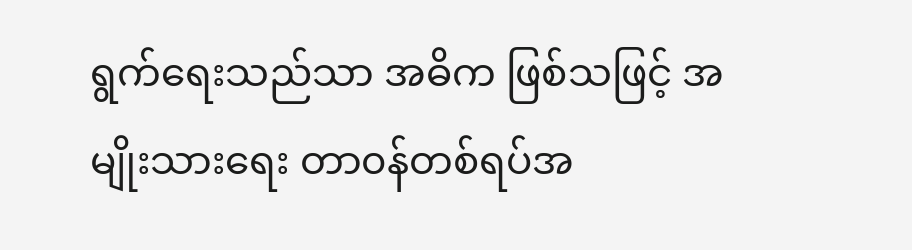ရွက်ရေးသည်သာ အဓိက ဖြစ်သဖြင့် အမျိုးသားရေး တာ၀န်တစ်ရပ်အ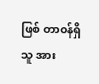ဖြစ် တာ၀န်ရှိသူ အား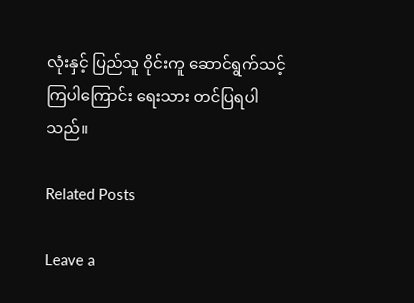လုံးနှင့် ပြည်သူ ၀ိုင်းကူ ဆောင်ရွက်သင့်ကြပါကြောင်း ရေးသား တင်ပြရပါသည်။

Related Posts

Leave a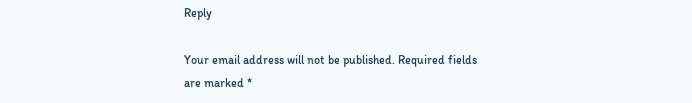Reply

Your email address will not be published. Required fields are marked *